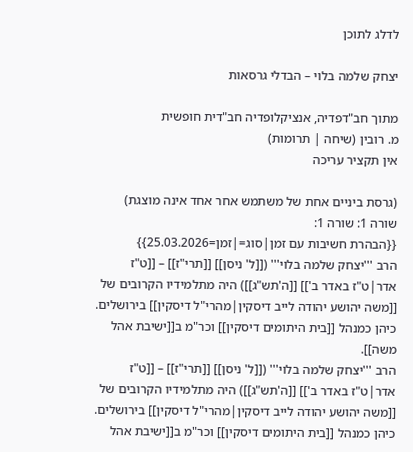לדלג לתוכן

יצחק שלמה בלוי – הבדלי גרסאות

מתוך חב"דפדיה, אנציקלופדיה חב"דית חופשית
מ. רובין (שיחה | תרומות)
אין תקציר עריכה

(גרסת ביניים אחת של משתמש אחר אחד אינה מוצגת)
שורה 1: שורה 1:
{{הבהרת חשיבות עם זמן|סוג=|זמן=25.03.2026}}
הרב '''יצחק שלמה בלוי''' ([[ל' ניסן]] [[תרי"ז]] – [[ט"ז אדר|ט"ז באדר ב']] [[ה'תש"ג]]) היה מתלמידיו הקרובים של [[משה יהושע יהודה לייב דיסקין|מהרי"ל דיסקין]] בירושלים. כיהן כמנהל [[בית היתומים דיסקין]] וכר"מ ב[[ישיבת אהל משה]].
הרב '''יצחק שלמה בלוי''' ([[ל' ניסן]] [[תרי"ז]] – [[ט"ז אדר|ט"ז באדר ב']] [[ה'תש"ג]]) היה מתלמידיו הקרובים של [[משה יהושע יהודה לייב דיסקין|מהרי"ל דיסקין]] בירושלים. כיהן כמנהל [[בית היתומים דיסקין]] וכר"מ ב[[ישיבת אהל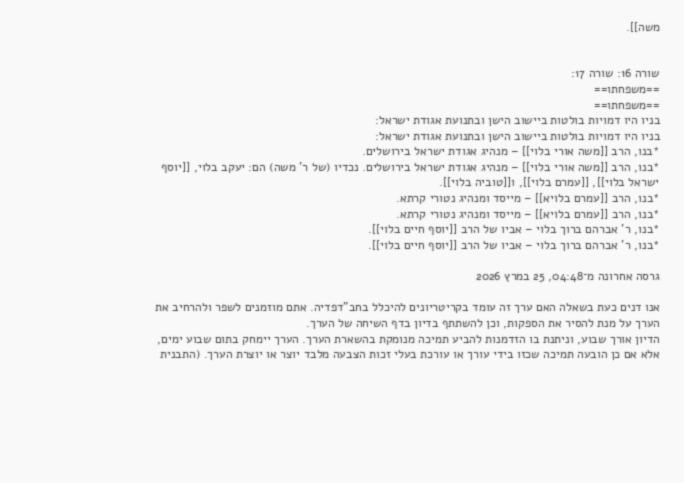משה]].


שורה 16: שורה 17:
==משפחתו==
==משפחתו==
בניו היו דמויות בולטות ביישוב הישן ובתנועת אגודת ישראל:
בניו היו דמויות בולטות ביישוב הישן ובתנועת אגודת ישראל:
*בנו, הרב [[משה אורי בלוי]] – מנהיג אגודת ישראל בירושלים.
*בנו, הרב [[משה אורי בלוי]] – מנהיג אגודת ישראל בירושלים. נכדיו (של ר' משה) הם: יעקב בלוי, [[יוסף ישראל בלוי]], [[עמרם בלוי]], ו[[טוביה בלוי]].
*בנו, הרב [[עמרם בלויא]] – מייסד ומנהיג נטורי קרתא.
*בנו, הרב [[עמרם בלויא]] – מייסד ומנהיג נטורי קרתא.
*בנו, ר' אברהם ברוך בלוי – אביו של הרב [[יוסף חיים בלוי]].
*בנו, ר' אברהם ברוך בלוי – אביו של הרב [[יוסף חיים בלוי]].

גרסה אחרונה מ־04:48, 25 במרץ 2026

אנו דנים כעת בשאלה האם ערך זה עומד בקריטריונים להיכלל בחב"דפדיה. אתם מוזמנים לשפר ולהרחיב את הערך על מנת להסיר את הספקות, וכן להשתתף בדיון בדף השיחה של הערך.
הדיון אורך שבוע, וניתנת בו הזדמנות להביע תמיכה מנומקת בהשארת הערך. הערך יימחק בתום שבוע ימים, אלא אם כן הובעה תמיכה שכזו בידי עורך או עורכת בעלי זכות הצבעה מלבד יוצר או יוצרת הערך. (התבנית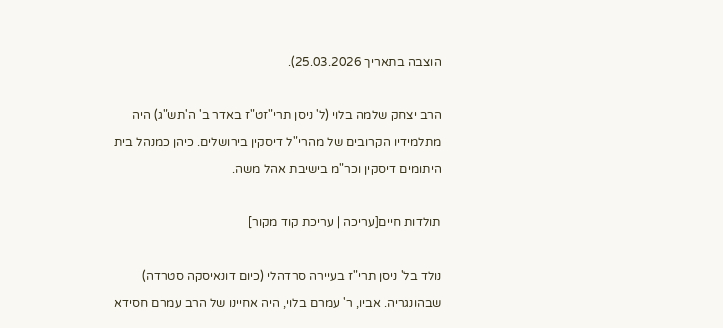הוצבה בתאריך 25.03.2026).

הרב יצחק שלמה בלוי (ל' ניסן תרי"זט"ז באדר ב' ה'תש"ג) היה מתלמידיו הקרובים של מהרי"ל דיסקין בירושלים. כיהן כמנהל בית היתומים דיסקין וכר"מ בישיבת אהל משה.

תולדות חיים[עריכה | עריכת קוד מקור]

נולד בל' ניסן תרי"ז בעיירה סרדהלי (כיום דונאיסקה סטרדה) שבהונגריה. אביו, ר' עמרם בלוי, היה אחיינו של הרב עמרם חסידא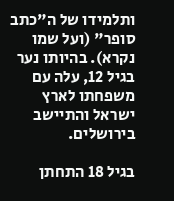ותלמידו של ה"כתב סופר" (ועל שמו נקרא). בהיותו נער בגיל 12, עלה עם משפחתו לארץ ישראל והתיישב בירושלים.

בגיל 18 התחתן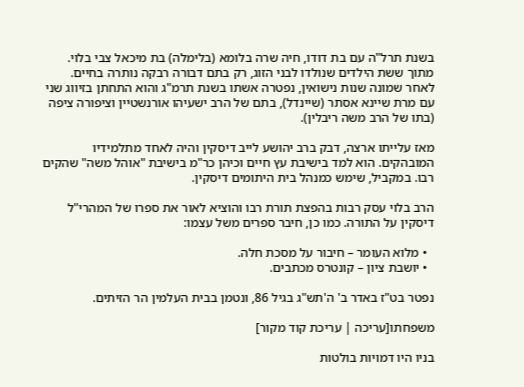בשנת תרל"ה עם בת דודו, חיה שרה בלומא (בלימלה) בת מיכאל צבי בלוי. מתוך ששת הילדים שנולדו לבני הזוג, רק בתם דבורה רבקה נותרה בחיים. לאחר שמונה שנות נישואין, נפטרה אשתו בשנת תרמ"ג והוא התחתן בזיווג שני עם מרת שיינא אסתר (שיינדל), בתם של הרב ישעיהו אורנשטיין וציפורה ציפה (בתו של הרב משה ריבלין).

מאז עלייתו ארצה, דבק ברב יהושע לייב דיסקין והיה לאחד מתלמידיו המובהקים. הוא למד בישיבת עץ חיים וכיהן כר"מ בישיבת "אוהל משה" שהקים רבו. במקביל, שימש כמנהל בית היתומים דיסקין.

הרב בלוי עסק רבות בהפצת תורת רבו והוציא לאור את ספרו של המהרי"ל דיסקין על התורה. כמו כן, חיבר ספרים משל עצמו:

  • מלוא העומר – חיבור על מסכת חלה.
  • יושבת ציון – קונטרס מכתבים.

נפטר בט"ז באדר ב' ה'תש"ג בגיל 86, ונטמן בבית העלמין הר הזיתים.

משפחתו[עריכה | עריכת קוד מקור]

בניו היו דמויות בולטות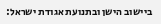ביישוב הישן ובתנועת אגודת ישראל: